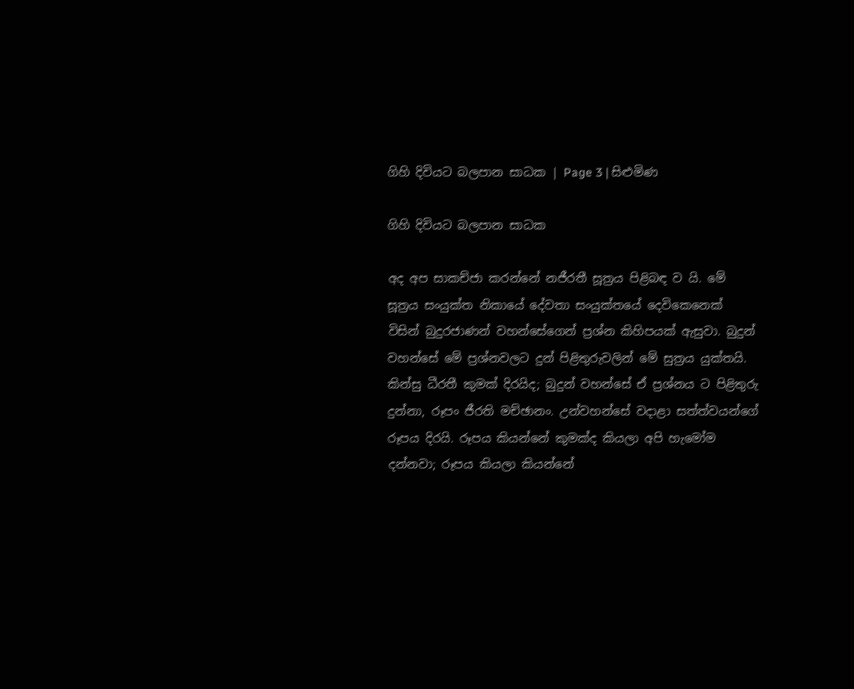ගිහි දිවියට බලපාන සාධක | Page 3 | සිළුමිණ

ගිහි දිවියට බලපාන සාධක

අද අප සාකච්ජා කරන්නේ නජීරතී සූත්‍රය පිළිබඳ ව යි. මේ සූත්‍රය සංයුක්ත නිකායේ දේවතා සංයුක්තයේ දෙවිකෙනෙක් විසින් බුදුරජාණන් වහන්සේගෙන් ප්‍රශ්න කිහිපයක් ඇසුවා. බුදුන් වහන්සේ මේ ප්‍රශ්නවලට දුන් පිළිතුරුවලින් මේ සුත්‍රය යුක්තයි. කින්සු ධීරතී කුමක් දිරයිද; බුදුන් වහන්සේ ඒ ප්‍රශ්නය ට පිළිතුරු දුන්නා, රූපං ජීරති මච්ඡානං. උන්වහන්සේ වදාළා සත්ත්වයන්ගේ රූපය දිරයි. රූපය කියන්නේ කුමක්ද කියලා අපි හැමෝම දන්නවා; රූපය කියලා කියන්නේ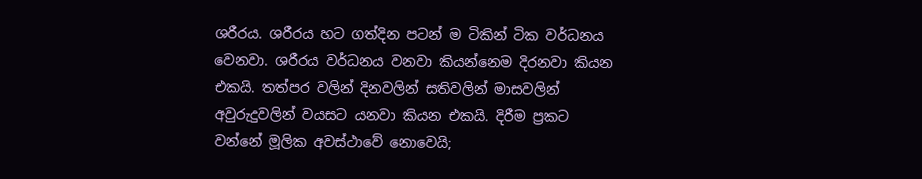ශරීරය. ශරීරය හට ගත්දින පටන් ම ටිකින් ටික වර්ධනය වෙනවා. ශරීරය වර්ධනය වනවා කියන්නෙම දිරනවා කියන එකයි. තත්පර වලින් දිනවලින් සතිවලින් මාසවලින් අවුරුදුවලින් වයසට යනවා කියන එකයි. දිරීම ප්‍රකට වන්නේ මූලික අවස්ථාවේ නොවෙයි;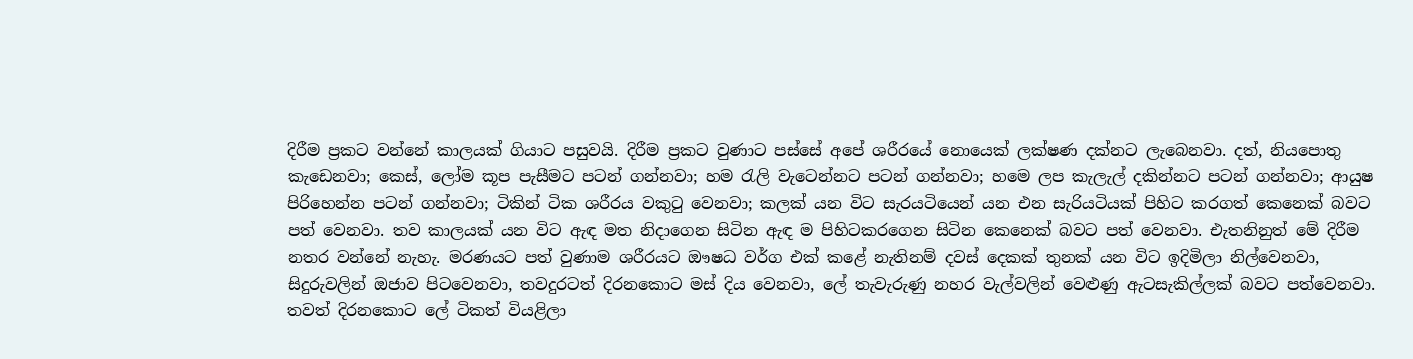දිරීම ප්‍රකට වන්නේ කාලයක් ගියාට පසුවයි. දිරීම ප්‍රකට වුණාට පස්සේ අපේ ශරීරයේ නොයෙක් ලක්ෂණ දක්නට ලැබෙනවා. දත්, නියපොතු කැඩෙනවා; කෙස්, ලෝම කූප පැසීමට පටන් ගන්නවා; හම රැලි වැටෙන්නට පටන් ගන්නවා; හමෙ ලප කැලැල් දකින්නට පටන් ගන්නවා; ආයුෂ පිරිහෙන්න පටන් ගන්නවා; ටිකින් ටික ශරීරය වකුටු වෙනවා; කලක් යන විට සැරයටියෙන් යන එන සැරියටියක් පිහිට කරගත් කෙනෙක් බවට පත් වෙනවා. තව කාලයක් යන විට ඇඳ මත නිදාගෙන සිටින ඇඳ ම පිහිටකරගෙන සිටින කෙනෙක් බවට පත් වෙනවා. එැතනිනුත් මේ දිරීම නතර වන්නේ නැහැ. මරණයට පත් වුණාම ශරීරයට ඖෂධ වර්ග එක් කළේ නැතිනම් දවස් දෙකක් තුනක් යන විට ඉදිමිලා නිල්වෙනවා, සිදුරුවලින් ඔජාව පිටවෙනවා, තවදුරටත් දිරනකොට මස් දිය වෙනවා, ලේ තැවැරුණු නහර වැල්වලින් වෙළුණු ඇටසැකිල්ලක් බවට පත්වෙනවා. තවත් දිරනකොට ලේ ටිකත් වියළිලා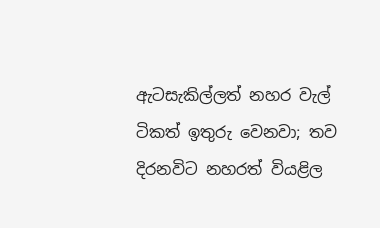ඇටසැකිල්ලත් නහර වැල් ටිකත් ඉතුරු වෙනවා; තව දිරනවිට නහරත් වියළිල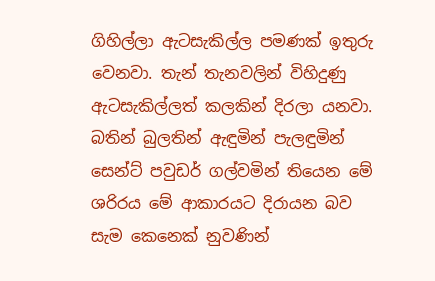ගිහිල්ලා ඇටසැකිල්ල පමණක් ඉතුරු වෙනවා. තැන් තැනවලින් විහිදුණු ඇටසැකිල්ලත් කලකින් දිරලා යනවා. බතින් බුලතින් ඇඳුමින් පැලඳුමින් සෙන්ට් පවුඩර් ගල්වමින් තියෙන මේ ශරිරය මේ ආකාරයට දිරායන බව සැම කෙනෙක් නුවණින්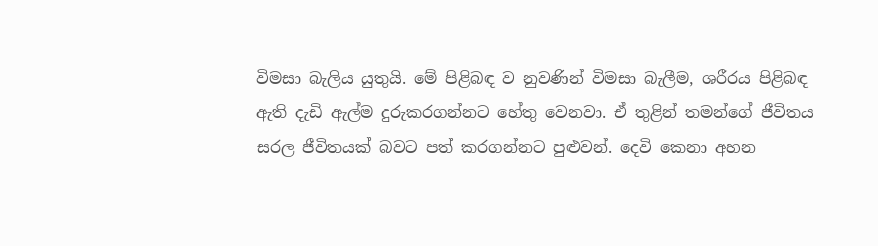විමසා බැලිය යුතුයි. මේ පිළිබඳ ව නුවණින් විමසා බැලීම, ශරීරය පිළිබඳ ඇති දැඩි ඇල්ම දුරුකරගන්නට හේතු වෙනවා. ඒ තුළින් තමන්ගේ ජීවිතය සරල ජීවිතයක් බවට පත් කරගන්නට පුළුවන්. දෙවි කෙනා අහන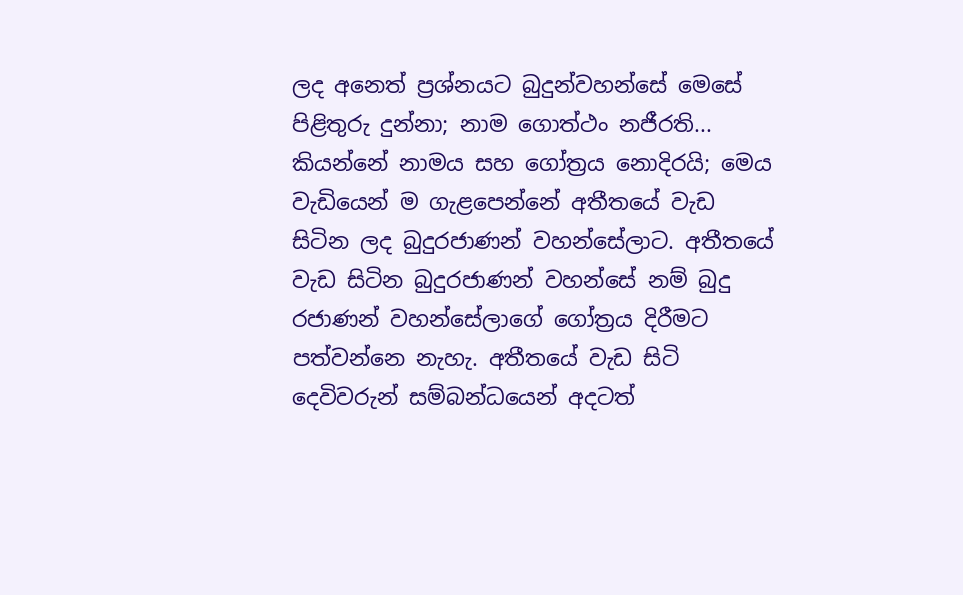ලද අනෙත් ප්‍රශ්නයට බුදුන්වහන්සේ මෙසේ පිළිතුරු දුන්නා; නාම ගොත්ථං නජීරති... කියන්නේ නාමය සහ ගෝත්‍රය නොදිරයි; මෙය වැඩියෙන් ම ගැළපෙන්නේ අතීතයේ වැඩ සිටින ලද බුදුරජාණන් වහන්සේලාට. අතීතයේ වැඩ සිටින බුදුරජාණන් වහන්සේ නම් බුදු රජාණන් වහන්සේලාගේ ගෝත්‍රය දිරීමට පත්වන්නෙ නැහැ. අතීතයේ වැඩ සිටි දෙවිවරුන් සම්බන්ධයෙන් අදටත්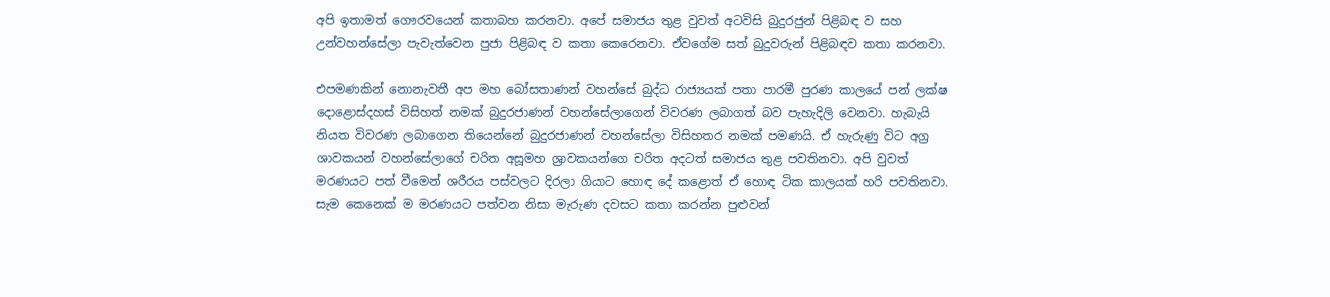අපි ඉතාමත් ගෞරවයෙන් කතාබහ කරනවා. අපේ සමාජය තුළ වුවත් අටවිසි බුදුරජුන් පිළිබඳ ව සහ උන්වහන්සේලා පැවැත්වෙන පුජා පිළිබඳ ව කතා කෙරෙනවා. ඒවගේම සත් බුදුවරුන් පිළිබඳව කතා කරනවා.

එපමණකින් නොනැවතී අප මහ බෝසතාණන් වහන්සේ බුද්ධ රාජ්‍යයක් පතා පාරමී පුරණ කාලයේ පන් ලක්ෂ දොළොස්දහස් විසිහත් නමක් බුදුරජාණන් වහන්සේලාගෙන් විවරණ ලබාගත් බව පැහැදිලි වෙනවා. හැබැයි නියත විවරණ ලබාගෙන තියෙන්නේ බුදුරජාණන් වහන්සේලා විසිහතර නමක් පමණයි. ඒ හැරුණු විට අග්‍ර ශාවකයන් වහන්සේලාගේ චරිත අසූමහ ශ්‍රාවකයන්ගෙ චරිත අදටත් සමාජය තුළ පවතිනවා. අපි වුවත් මරණයට පත් වීමෙන් ශරීරය පස්වලට දිරලා ගියාට හොඳ දේ කළොත් ඒ හොඳ ටික කාලයක් හරි පවතිනවා. සැම කෙනෙක් ම මරණයට පත්වන නිසා මැරුණ දවසට කතා කරන්න පුළුවන්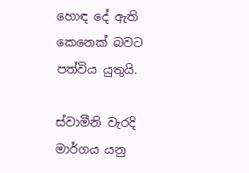හොඳ දේ ඇති කෙනෙක් බවට පත්විය යුතුයි.

ස්වාමීනි වැරදි මාර්ගය යනු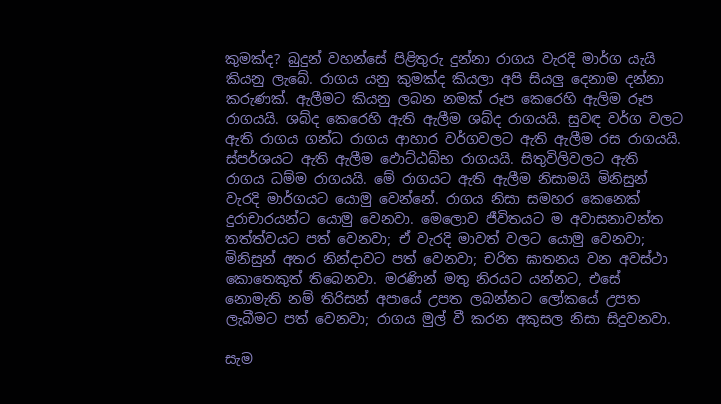කුමක්ද? බුදුන් වහන්සේ පිළිතුරු දුන්නා රාගය වැරදි මාර්ග යැයි කියනු ලැබේ. රාගය යනු කුමක්ද කියලා අපි සියලු දෙනාම දන්නා කරුණක්. ඇලීමට කියනු ලබන නමක් රූප කෙරෙහි ඇලිම රූප රාගයයි. ශබ්ද කෙරෙහි ඇති ඇලීම ශබ්ද රාගයයි. සුවඳ වර්ග වලට ඇති රාගය ගන්ධ රාගය ආහාර වර්ගවලට ඇති ඇලීම රස රාගයයි. ස්පර්ශයට ඇති ඇලීම ඵොට්ඨබ්භ රාගයයි. සිතුවිලිවලට ඇති රාගය ධම්ම රාගයයි. මේ රාගයට ඇති ඇලීම නිසාමයි මිනිසුන් වැරදි මාර්ගයට යොමු වෙන්නේ. රාගය නිසා සමහර කෙනෙක් දුරාචාරයන්ට යොමු වෙනවා. මෙලොව ජීවිතයට ම අවාසනාවන්ත තත්ත්වයට පත් වෙනවා; ඒ වැරදි මාවත් වලට යොමු වෙනවා; මිනිසුන් අතර නින්දාවට පත් වෙනවා; චරිත ඝාතනය වන අවස්ථා කොතෙකුත් තිබෙනවා. මරණින් මතු නිරයට යන්නට, එසේ නොමැති නම් තිරිසන් අපායේ උපත ලබන්නට ලෝකයේ උපත ලැබීමට පත් වෙනවා; රාගය මුල් වී කරන අකුසල නිසා සිදුවනවා.

සැම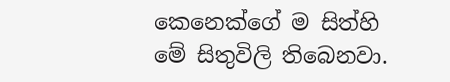කෙනෙක්ගේ ම සිත්හි මේ සිතුවිලි තිබෙනවා.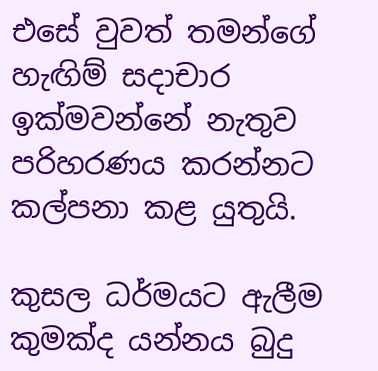එසේ වුවත් තමන්ගේ හැඟිම් සදාචාර ඉක්මවන්නේ නැතුව පරිහරණය කරන්නට කල්පනා කළ යුතුයි.

කුසල ධර්මයට ඇලීම කුමක්ද යන්නය බුදු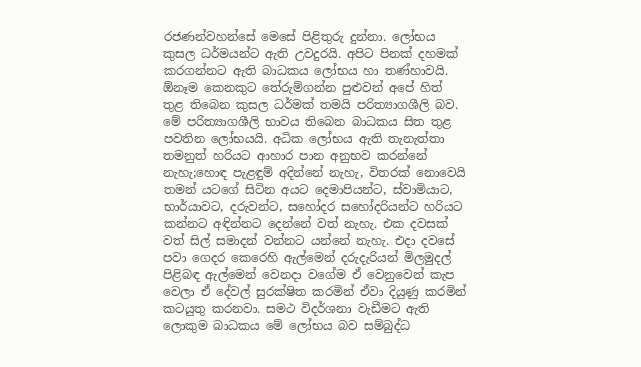රජණන්වහන්සේ මෙසේ පිළිතුරු දුන්නා. ලෝභය කුසල ධර්මයන්ට ඇති උවදුරයි. අපිට පිනක් දහමක් කරගන්නට ඇති බාධකය ලෝභය හා තණ්හාවයි. ඕනෑම කෙනකුට තේරුම්ගන්න පුළුවන් අපේ හිත් තුළ තිබෙන කුසල ධර්මක් තමයි පරිත්‍යාගශීලි බව. මේ පරිත්‍යාගශීලි භාවය තිබෙන බාධකය සිත තුළ පවතින ලෝභයයි. අධික ලෝභය ඇති තැනැත්තා තමනුත් හරියට ආහාර පාන අනුභව කරන්නේ නැහැ;හොඳ පැළඳුම් අදින්නේ නැහැ, විතරක් නොවෙයි තමන් යටගේ සිටින අයට දෙමාපියන්ට, ස්වාමියාට, භාර්යාවට, දරුවන්ට, සහෝදර සහෝදරියන්ට හරියට කන්නට අඳින්නට දෙන්නේ වත් නැහැ. එක දවසක් වත් සිල් සමාදන් වන්නට යන්නේ නැහැ. එදා දවසේ පවා ගෙදර කෙරෙහි ඇල්මෙන් දරුදැරියන් මිලමුදල් පිළිබඳ ඇල්මෙන් වෙනදා වගේම ඒ වෙනුවෙන් කැප වෙලා ඒ දේවල් සුරක්ෂිත කරමින් ඒවා දියුණු කරමින් කටයුතු කරනවා. සමථ විදර්ශනා වැඩීමට ඇති ලොකුම බාධකය මේ ලෝභය බව සම්බුද්ධ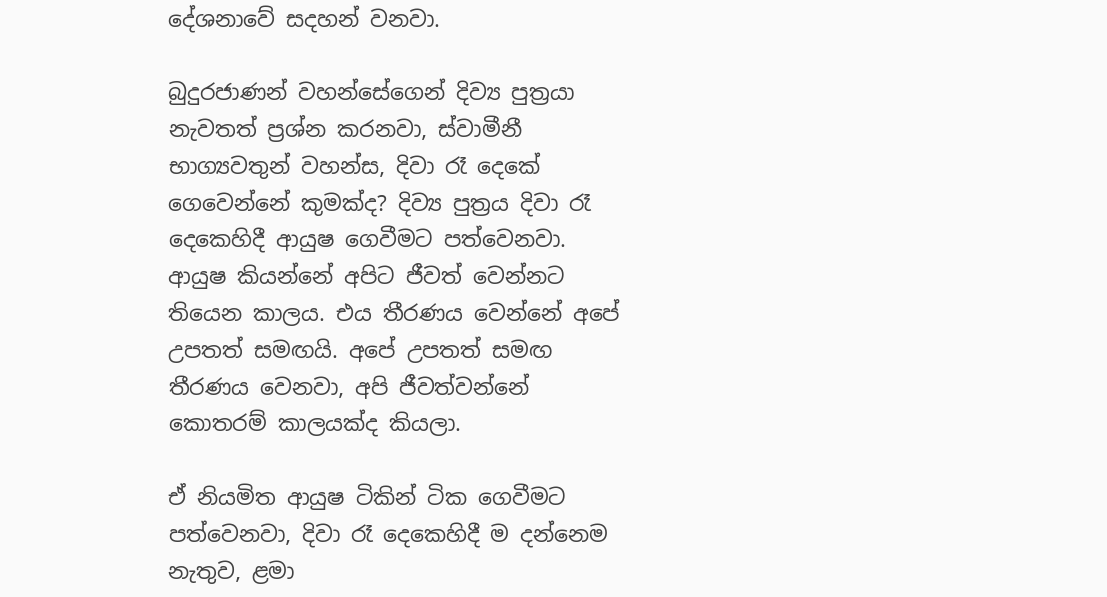දේශනාවේ සදහන් වනවා.

බුදුරජාණන් වහන්සේගෙන් දිව්‍ය පුත්‍රයා නැවතත් ප්‍රශ්න කරනවා, ස්වාමීනී භාග්‍යවතුන් වහන්ස, දිවා රෑ දෙකේ ගෙවෙන්නේ කුමක්ද? දිව්‍ය පුත්‍රය දිවා රෑ දෙකෙහිදී ආයුෂ ගෙවීමට පත්වෙනවා. ආයුෂ කියන්නේ අපිට ජීවත් වෙන්නට තියෙන කාලය. එය තීරණය වෙන්නේ අපේ උපතත් සමඟයි. අපේ උපතත් සමඟ තීරණය වෙනවා, අපි ජීවත්වන්නේ කොතරම් කාලයක්ද කියලා.

ඒ නියමිත ආයුෂ ටිකින් ටික ගෙවීමට පත්වෙනවා, දිවා රෑ දෙකෙහිදී ම දන්නෙම නැතුව, ළමා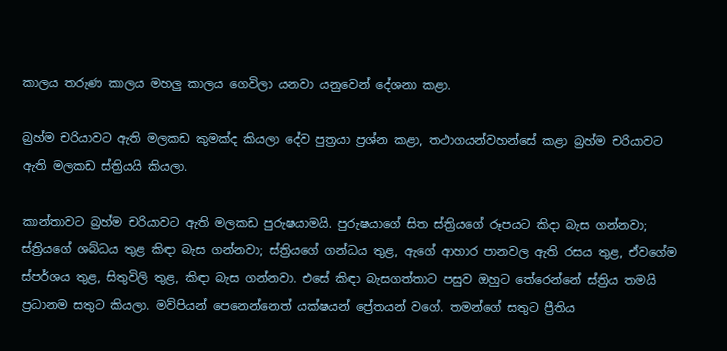කාලය තරුණ කාලය මහලු කාලය ගෙවිලා යනවා යනුවෙන් දේශනා කළා.

බ්‍රහ්ම චරියාවට ඇති මලකඩ කුමක්ද කියලා දේව පුත්‍රයා ප්‍රශ්න කළා, තථාගයන්වහන්සේ කළා බ්‍රහ්ම චරියාවට ඇති මලකඩ ස්ත්‍රියයි කියලා.

කාන්තාවට බ්‍රහ්ම චරියාවට ඇති මලකඩ පුරුෂයාමයි. පුරුෂයාගේ සිත ස්ත්‍රියගේ රූපයට කිදා බැස ගන්නවා; ස්ත්‍රියගේ ශබ්ධය තුළ කිඳා බැස ගන්නවා; ස්ත්‍රියගේ ගන්ධය තුළ, ඇගේ ආහාර පානවල ඇති රසය තුළ, ඒවගේම ස්පර්ශය තුළ, සිතුවිලි තුළ, කිඳා බැස ගන්නවා. එසේ කිඳා බැසගත්තාට පසුව ඔහුට තේරෙන්නේ ස්ත්‍රිය තමයි ප්‍රධානම සතුට කියලා. මව්පියන් පෙනෙන්නෙත් යක්ෂයන් ප්‍රේතයන් වගේ. තමන්ගේ සතුට ප්‍රීතිය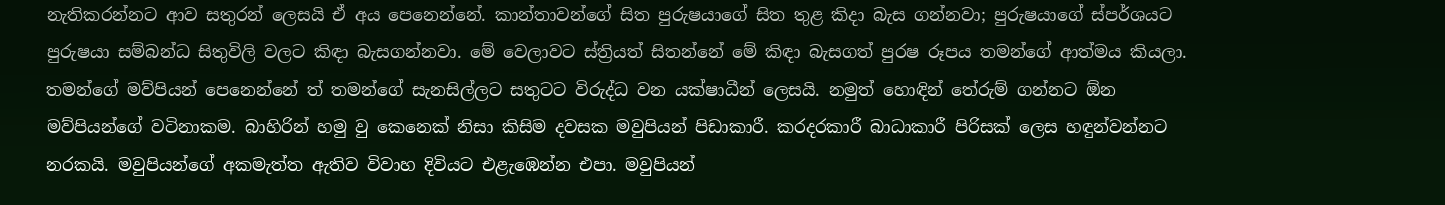නැතිකරන්නට ආව සතුරන් ලෙසයි ඒ අය පෙනෙන්නේ. කාන්තාවන්ගේ සිත පුරුෂයාගේ සිත තුළ කිදා බැස ගන්නවා; පුරුෂයාගේ ස්පර්ශයට පුරුෂයා සම්බන්ධ සිතුවිලි වලට කිඳා බැසගන්නවා. මේ වෙලාවට ස්ත්‍රියත් සිතන්නේ මේ කිඳා බැසගත් පුරෂ රූපය තමන්ගේ ආත්මය කියලා. තමන්ගේ මව්පියන් පෙනෙන්නේ ත් තමන්ගේ සැනසිල්ලට සතුටට විරුද්ධ වන යක්ෂාධීන් ලෙසයි. නමුත් හොඳින් තේරුම් ගන්නට ඕන මව්පියන්ගේ වටිනාකම. බාහිරින් හමු වු කෙනෙක් නිසා කිසිම දවසක මවුපියන් පිඩාකාරී. කරදරකාරී බාධාකාරී පිරිසක් ලෙස හඳුන්වන්නට නරකයි. මවුපියන්ගේ අකමැත්ත ඇතිව විවාහ දිවියට එළැඹෙන්න එපා. මවුපියන්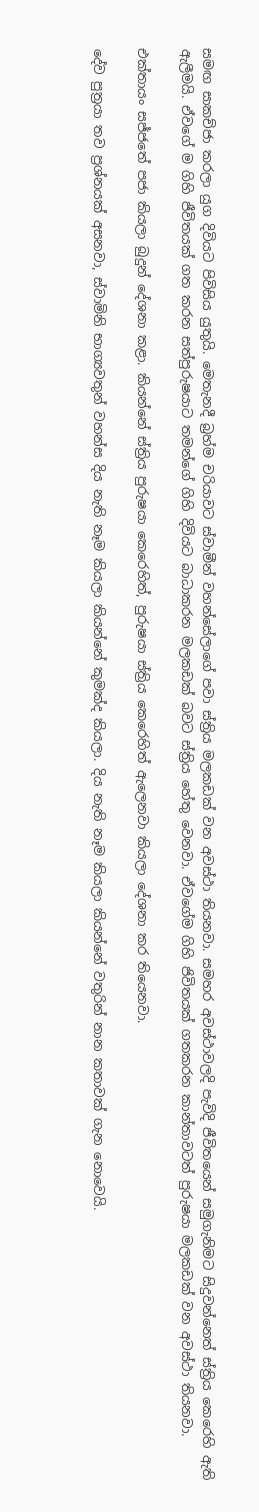සමඟ සාකච්ජා කරලා යුග දිවියට පිවිසිය යුතුයි. මෙතැනදී බ්‍රහ්ම චරියාවට ස්වාමීන් වහන්සේලාගේ පවා ස්ත්‍රිය මලකඩක් වන අවස්ථා තියනවා. සමහර අවස්ථාවලදි පැවිදි ජීවිතයෙන් සමුගැනිමට සිදුවන්නෙත් ස්ත්‍රිය කෙරෙහි ඇති ඇලීමයි. ඒවගේ ම ගිහි ජීවිතයක් ගත කරන සත්පුරුෂයාට තමන්ගේ ගිහි දිවියට බාධාකරන මලකඩක් බවට ස්ත්‍රිය හේතු වෙනවා. ඒවගේම ගිහි ජිවිතයක් ගතකරන කාන්තාවටත් පුරුෂයා මලකඩක් වන අවස්ථා තියනවා.

එක්තායං සජ්ජතේ පජා කියලා බුදුන් දේශනා කළා. කියන්නේ ස්ත්‍රිය පුරුෂයා කෙරෙහිත්, පුරුෂයා ස්ත්‍රිය කෙරෙහිත් ඇලෙනවා කියලා දේශනා කර තියෙනවා.

දේව පුත්‍රයා තව ප්‍රශ්නයක් අසනවා, ස්වාමිනි භාග්‍යවතුන් වහන්ස දිය නැති නෑම කියලා කියන්නේ කුමක්ද කියලා. දිය නැති නෑම කියලා කියන්නේ වතුරින් නාන කතාවක් ගැන නොවෙයි.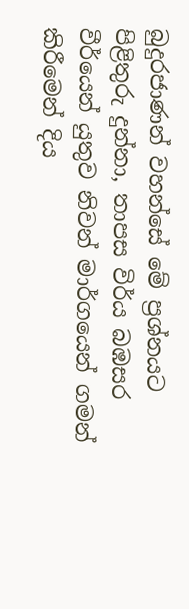බුදුරජාණන් වහන්සේ මේ ප්‍රශ්නයට පිළිතුරු දුන්නා, තාපස විර්ය බඹසර වීර්යෙන් යුතුව නිවන් මාර්ගයෙන් ගමන් කිරීමෙන් දිය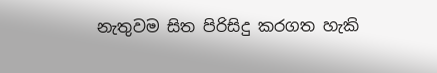නැතුවම සිත පිරිසිදු කරගත හැකි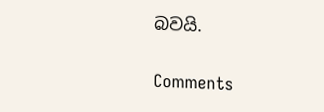බවයි.

Comments